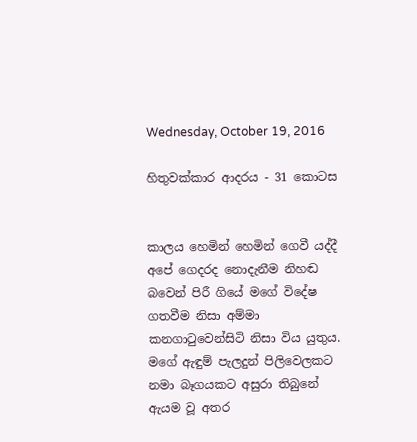Wednesday, October 19, 2016

හිතුවක්කාර ආදරය - 31 කොටස


කාලය හෙමින් හෙමින් ගෙවී යද්දී අපේ ගෙදරද නොදැනීම නිහඬ බවෙන් පිරී ගියේ මගේ විදේෂ ගතවීම නිසා අම්මා කනගාටුවෙන්සිටි නිසා විය යුතුය. මගේ ඇඳුම් පැලදුන් පිලිවෙලකට නමා බෑගයකට අසුරා තිබුනේ ඇයම වූ අතර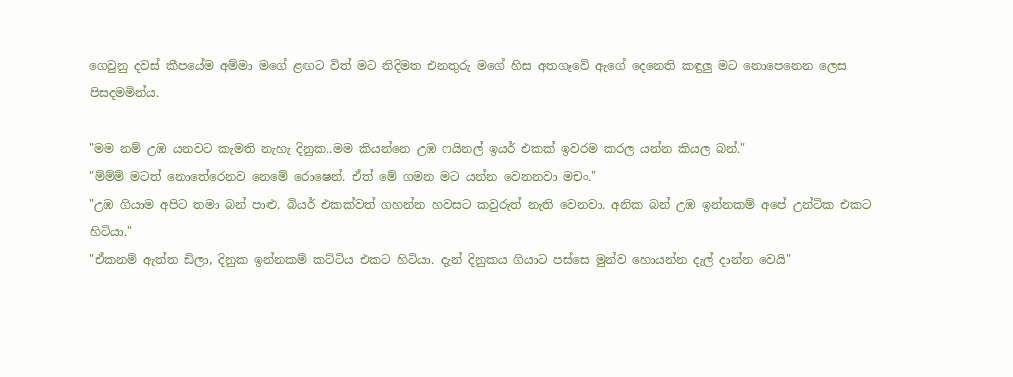ගෙවුනු දවස් කීපයේම අම්මා මගේ ළඟට විත් මට නිදිමත එනතුරු මගේ හිස අතගෑවේ ඇගේ දෙනෙති කඳුලු මට නොපෙනෙන ලෙස පිසදමමින්ය.

"මම නම් උඹ යනවට කැමති නැහැ දිනුක..මම කියන්නෙ උඹ ෆයිනල් ඉයර් එකක් ඉවරම කරල යන්න කියල බන්."
"ම්ම්ම් මටත් නොතේරෙනව නෙමේ රොෂෙන්. ඒත් මේ ගමන මට යන්න වෙනනවා මචං."
"උඹ ගියාම අපිට තමා බන් පාළු. බියර් එකක්වත් ගහන්න හවසට කවුරුත් නැති වෙනවා. අනික බන් උඹ ඉන්නකම් අපේ උන්ටික එකට හිටියා."
"ඒකනම් ඇත්ත ඩිලා, දිනුක ඉන්නකම් කට්ටිය එකට හිටියා. දැන් දිනුකය ගියාට පස්සෙ මුන්ව හොයන්න දැල් දාන්න වෙයි"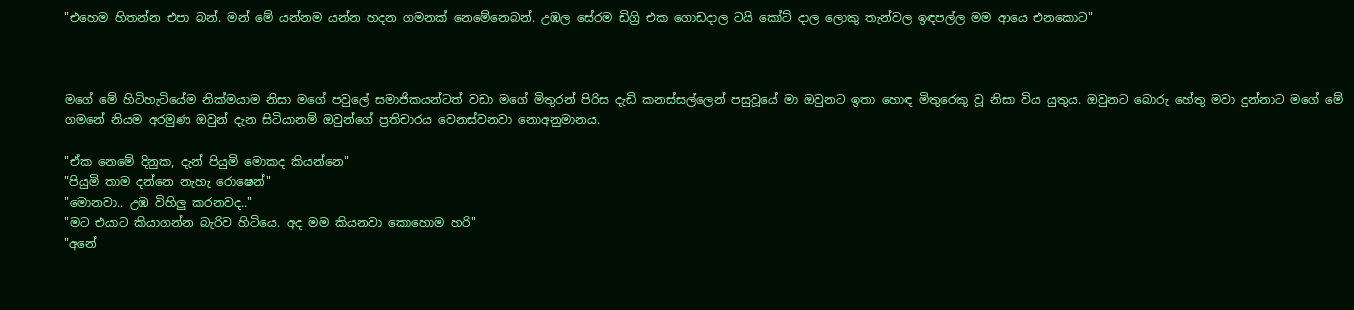"එහෙම හිතන්න එපා බන්. මන් මේ යන්නම යන්න හදන ගමනක් නෙමේනෙබන්. උඹල සේරම ඩිග්‍රි එක ගොඩදාල ටයි කෝට් දාල ලොකු තැන්වල ඉඳපල්ල මම ආයෙ එනකොට"



මගේ මේ හිටිහැටියේම නික්මයාම නිසා මගේ පවුලේ සමාජිකයන්ටත් වඩා මගේ මිතුරන් පිරිස දැඩි කනස්සල්ලෙන් පසුවූයේ මා ඔවුනට ඉතා හොඳ මිතුරෙකු වූ නිසා විය යුතුය. ඔවුනට බොරු හේතු මවා දුන්නාට මගේ මේ ගමනේ නියම අරමුණ ඔවුන් දැන සිටියානම් ඔවුන්ගේ ප්‍රතිචාරය වෙනස්වනවා නොඅනුමානය.

"ඒක නෙමේ දිනුක, දැන් පියුමි මොකද කියන්නෙ"
"පියුමි තාම දන්නෙ නැහැ රොෂෙන්"
"මොනවා.. උඹ විහිලු කරනවද.."
"මට එයාට කියාගන්න බැරිව හිටියෙ. අද මම කියනවා කොහොම හරි"
"අනේ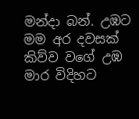මන්දා බන්. උඹට මම අර දවසක් කිව්ව වගේ උඹ මාර විදිහට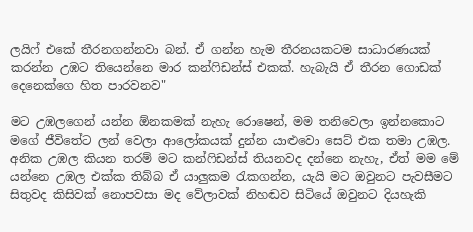ලයිෆ් එකේ තීරනගන්නවා බන්. ඒ ගන්න හැම තීරනයකටම සාධාරණයක් කරන්න උඹට තියෙන්නෙ මාර කන්ෆිඩන්ස් එකක්. හැබැයි ඒ තීරන ගොඩක් දෙනෙක්ගෙ හිත පාරවනව"

මට උඹලගෙන් යන්න ඕනකමක් නැහැ රොෂෙන්, මම තනිවෙලා ඉන්නකොට මගේ ජීවිතේට ලන් වෙලා ආලෝකයක් දුන්න යාළුවො සෙට් එක තමා උඹල. අනික උඹල කියන තරම් මට කන්ෆිඩන්ස් තියනවද දන්නෙ නැහැ, ඒත් මම මේ යන්නෙ උඹල එක්ක තිබ්බ ඒ යාලුකම රැකගන්න, යැයි මට ඔවුනට පැවසීමට සිතුවද කිසිවක් නොපවසා මද වේලාවක් නිහඬව සිටියේ ඔවුනට දියහැකි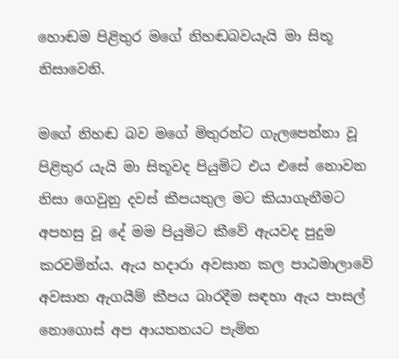හොඬම පිළිතුර මගේ නිහඬබවයැයි මා සිතූ නිසාවෙනි.

මගේ නිහඬ බව මගේ මිතුරන්ට ගැලපෙන්නා වූ පිළිතුර යැයි මා සිතූවද පියුමිට එය එසේ නොවන නිසා ගෙවුනු දවස් කීපයතුල මට කියාගැනීමට අපහසු වූ දේ මම පියුමිට කීවේ ඇයවද පුදුම කරවමින්ය. ඇය හදාරා අවසාන කල පාඨමාලාවේ අවසාන ඇගයීම් කීපය බාරදීම සඳහා ඇය පාසල් නොගොස් අප ආයතනයට පැමින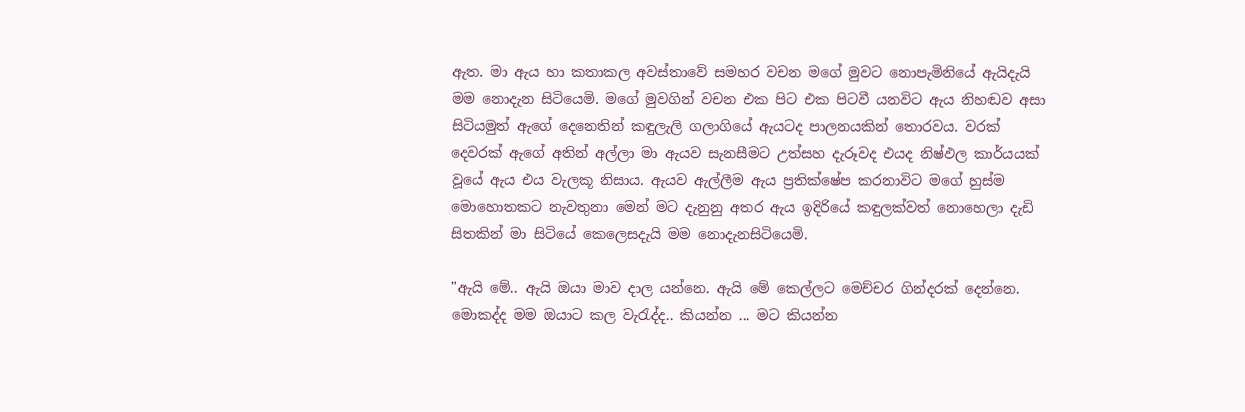ඇත. මා ඇය හා කතාකල අවස්තාවේ සමහර වචන මගේ මුවට නොපැමිනියේ ඇයිදැයි මම නොදැන සිටියෙමි. මගේ මුවගින් වචන එක පිට එක පිටවී යනවිට ඇය නිහඬව අසා සිටියමුත් ඇගේ දෙනෙතින් කඳුලැලි ගලාගියේ ඇයටද පාලනයකින් තොරවය. වරක් දෙවරක් ඇගේ අතින් අල්ලා මා ඇයව සැනසීමට උත්සහ දැරූවද එයද නිෂ්ඵල කාර්යයක් වූයේ ඇය එය වැලකූ නිසාය. ඇයව ඇල්ලීම ඇය ප්‍රතික්ෂේප කරනාවිට මගේ හුස්ම මොහොතකට නැවතුනා මෙන් මට දැනුනු අතර ඇය ඉදිරියේ කඳුලක්වත් නොහෙලා දැඩි සිතකින් මා සිටියේ කෙලෙසදැයි මම නොදැනසිටියෙමි.

"ඇයි මේ.. ඇයි ඔයා මාව දාල යන්නෙ. ඇයි මේ කෙල්ලට මෙච්චර ගින්දරක් දෙන්නෙ. මොකද්ද මම ඔයාට කල වැරැද්ද.. කියන්න ... මට කියන්න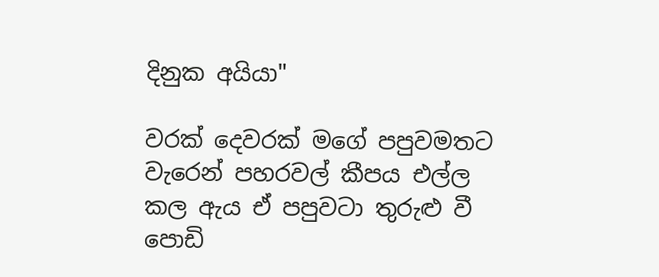දිනුක අයියා"

වරක් දෙවරක් මගේ පපුවමතට වැරෙන් පහරවල් කීපය එල්ල කල ඇය ඒ පපුවටා තුරුළු වී පොඩි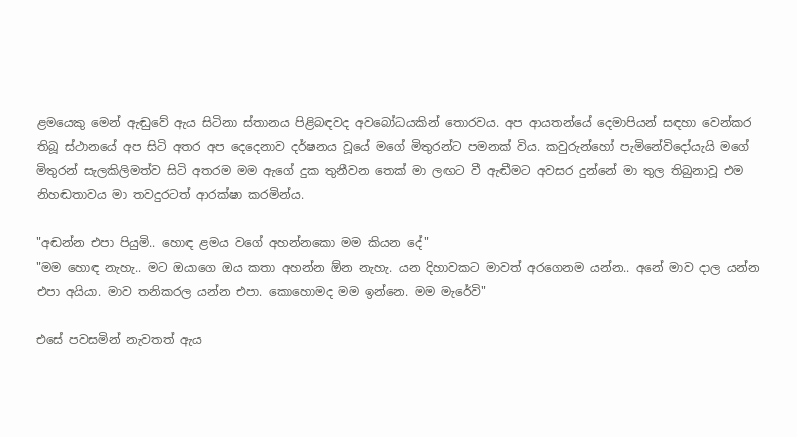ළමයෙකු මෙන් ඇඬුවේ ඇය සිටිනා ස්තානය පිළිබඳවද අවබෝධයකින් තොරවය. අප ආයතන්යේ දෙමාපියන් සඳහා වෙන්කර තිබූ ස්ථානයේ අප සිටි අතර අප දෙදෙනාව දර්ෂනය වූයේ මගේ මිතුරන්ට පමනක් විය. කවුරුන්හෝ පැමිනේවිදෝයැයි මගේ මිතුරන් සැලකිලිමත්ව සිටි අතරම මම ඇගේ දුක තුනීවන තෙක් මා ලඟට වී ඇඬීමට අවසර දුන්නේ මා තුල තිබුනාවූ එම නිහඬතාවය මා තවදුරටත් ආරක්ෂා කරමින්ය.

"අඬන්න එපා පියුමි.. හොඳ ළමය වගේ අහන්නකො මම කියන දේ"
"මම හොඳ නැහැ.. මට ඔයාගෙ ඔය කතා අහන්න ඕන නැහැ. යන දිහාවකට මාවත් අරගෙනම යන්න.. අනේ මාව දාල යන්න එපා අයියා. මාව තනිකරල යන්න එපා. කොහොමද මම ඉන්නෙ. මම මැරේවි"

එසේ පවසමින් නැවතත් ඇය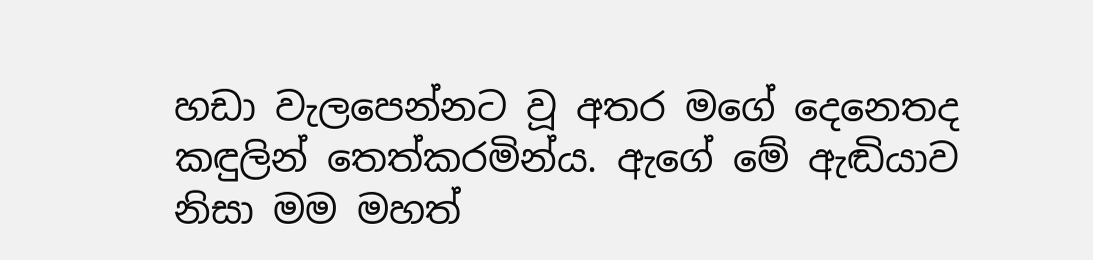හඩා වැලපෙන්නට වූ අතර මගේ දෙනෙතද කඳුලින් තෙත්කරමින්ය. ඇගේ මේ ඇඬියාව නිසා මම මහත්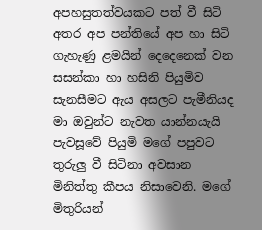අපහසුතත්වයකට පත් වී සිටි අතර අප පන්තියේ අප හා සිටි ගැහැණු ළමයින් දෙදෙනෙක් වන සසන්කා හා හසිනි පියුමිව සැනසීමට ඇය අසලට පැමීනියද මා ඔවුන්ට නැවත යාන්නයැයි පැවසූවේ පියුමි මගේ පපුවට තුරුලු වී සිටිනා අවසාන මිනිත්තු කීපය නිසාවෙනි. මගේ මිතුරියන්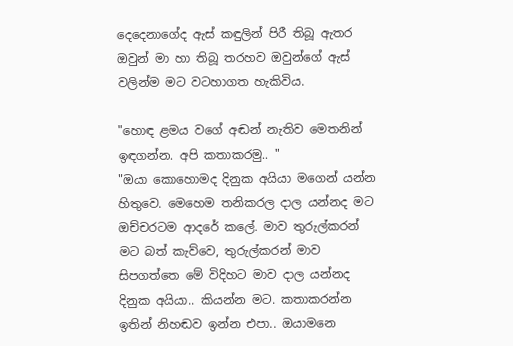දෙදෙනාගේද ඇස් කඳුලින් පිරී තිබූ ඇතර ඔවුන් මා හා තිබූ තරහව ඔවුන්ගේ ඇස් වලින්ම මට වටහාගත හැකිවිය.

"හොඳ ළමය වගේ අඬන් නැතිව මෙතනින් ඉඳගන්න. අපි කතාකරමු.. "
"ඔයා කොහොමද දිනුක අයියා මගෙන් යන්න හිතුවෙ. මෙහෙම තනිකරල දාල යන්නද මට ඔච්චරටම ආදරේ කලේ. මාව තුරුල්කරන් මට බත් කැව්වෙ, තුරුල්කරන් මාව සිපගත්තෙ මේ විදිහට මාව දාල යන්නද දිනුක අයියා.. කියන්න මට. කතාකරන්න ඉතින් නිහඬව ඉන්න එපා.. ඔයාමනෙ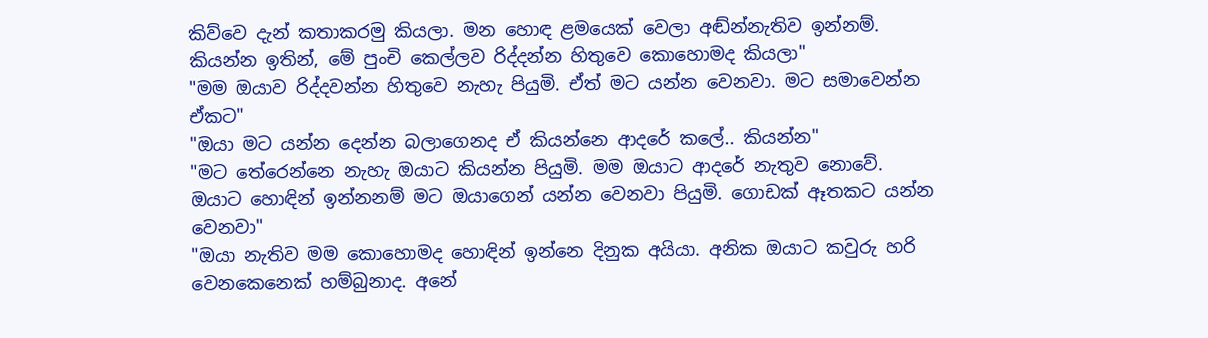කිව්වෙ දැන් කතාකරමු කියලා. මන හොඳ ළමයෙක් වෙලා අඬ්න්නැතිව ඉන්නම්. කියන්න ඉතින්, මේ පුංචි කෙල්ලව රිද්දන්න හිතුවෙ කොහොමද කියලා"
"මම ඔයාව රිද්දවන්න හිතුවෙ නැහැ පියුමි. ඒත් මට යන්න වෙනවා. මට සමාවෙන්න ඒකට"
"ඔයා මට යන්න දෙන්න බලාගෙනද ඒ කියන්නෙ ආදරේ කලේ.. කියන්න"
"මට තේරෙන්නෙ නැහැ ඔයාට කියන්න පියුමි. මම ඔයාට ආදරේ නැතුව නොවේ. ඔයාට හොඳින් ඉන්නනම් මට ඔයාගෙන් යන්න වෙනවා පියුමි. ගොඩක් ඈතකට යන්න වෙනවා"
"ඔයා නැතිව මම කොහොමද හොඳින් ඉන්නෙ දිනුක අයියා. අනික ඔයාට කවුරු හරි වෙනකෙනෙක් හම්බුනාද. අනේ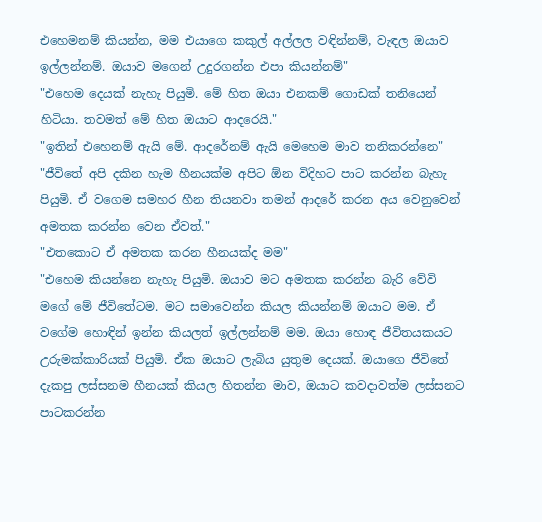එහෙමනම් කියන්න, මම එයාගෙ කකුල් අල්ලල වඳින්නම්, වැඳල ඔයාව ඉල්ලන්නම්. ඔයාව මගෙන් උදුරගන්න එපා කියන්නම්"
"එහෙම දෙයක් නැහැ පියුමි. මේ හිත ඔයා එනකම් ගොඩක් තනියෙන් හිටියා. තවමත් මේ හිත ඔයාට ආදරෙයි."
"ඉතින් එහෙනම් ඇයි මේ. ආදරේනම් ඇයි මෙහෙම මාව තනිකරන්නෙ"
"ජීවිතේ අපි දකින හැම හීනයක්ම අපිට ඕන විදිහට පාට කරන්න බැහැ පියුමි. ඒ වගෙම සමහර හීන තියනවා තමන් ආදරේ කරන අය වෙනුවෙන් අමතක කරන්න වෙන ඒවත්."
"එතකොට ඒ අමතක කරන හීනයක්ද මම"
"එහෙම කියන්නෙ නැහැ පියුමි. ඔයාව මට අමතක කරන්න බැරි වේවි මගේ මේ ජීවිතේටම. මට සමාවෙන්න කියල කියන්නම් ඔයාට මම. ඒ වගේම හොඳින් ඉන්න කියලත් ඉල්ලන්නම් මම. ඔයා හොඳ ජීවිතයකයට උරුමක්කාරියක් පියුමි. ඒක ඔයාට ලැබිය යුතුම දෙයක්. ඔයාගෙ ජීවිතේ දැකපු ලස්සනම හීනයක් කියල හිතන්න මාව, ඔයාට කවදාවත්ම ලස්සනට පාටකරන්න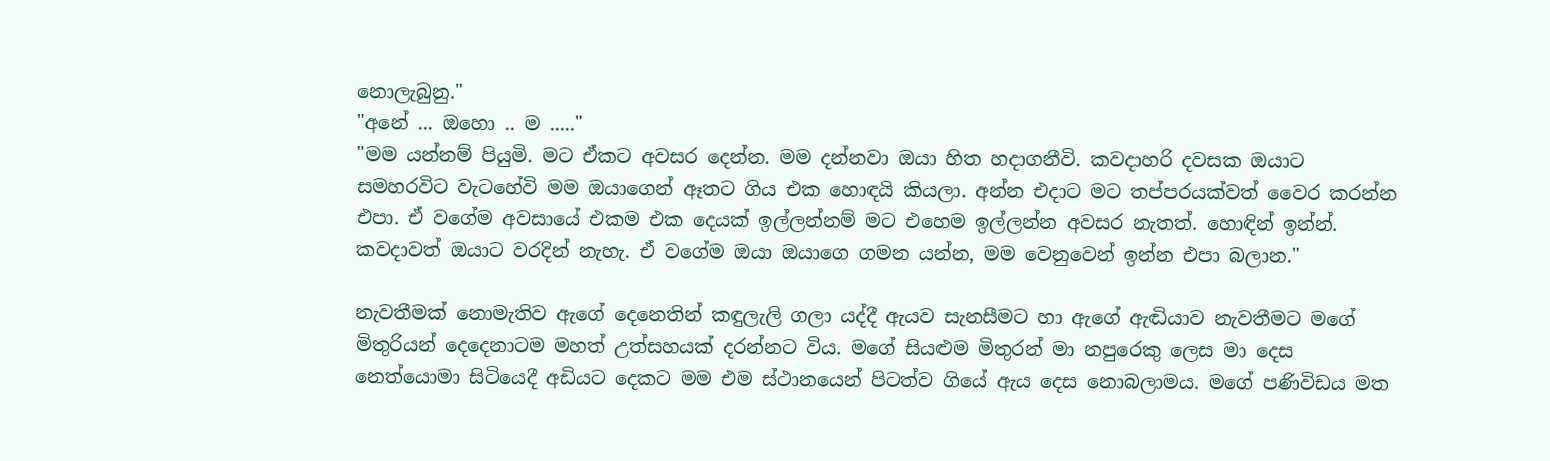නොලැබුනු."
"අනේ ... ඔහො .. ම ....."
"මම යන්නම් පියුමි. මට ඒකට අවසර දෙන්න. මම දන්නවා ඔයා හිත හදාගනීවි. කවදාහරි දවසක ඔයාට සමහරවිට වැටහේවි මම ඔයාගෙන් ඈතට ගිය එක හොඳයි කියලා. අන්න එදාට මට තප්පරයක්වත් වෛර කරන්න එපා. ඒ වගේම අවසායේ එකම එක දෙයක් ඉල්ලන්නම් මට එහෙම ඉල්ලන්න අවසර නැතත්. හොඳින් ඉන්න්. කවදාවත් ඔයාට වරදින් නැහැ. ඒ වගේම ඔයා ඔයාගෙ ගමන යන්න, මම වෙනුවෙන් ඉන්න එපා බලාන."

නැවතීමක් නොමැතිව ඇගේ දෙනෙතින් කඳුලැලි ගලා යද්දී ඇයව සැනසීමට හා ඇගේ ඇඬියාව නැවතීමට මගේ මිතුරියන් දෙදෙනාටම මහත් උත්සහයක් දරන්නට විය. මගේ සියළුම මිතුරන් මා නපුරෙකු ලෙස මා දෙස නෙත්යොමා සිටියෙදී අඩියට දෙකට මම එම ස්ථානයෙන් පිටත්ව ගියේ ඇය දෙස නොබලාමය. මගේ පණිවිඩය මත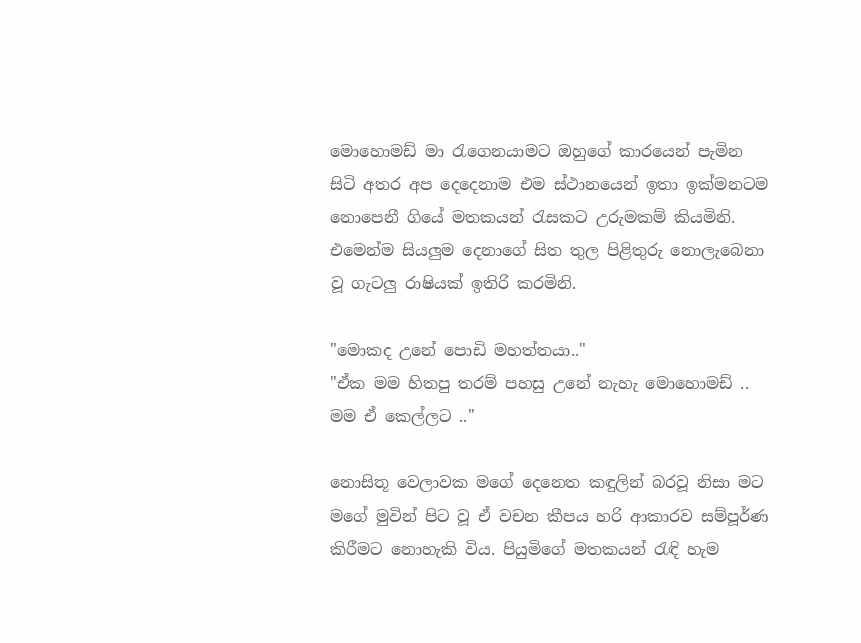මොහොමඩ් මා රැගෙනයාමට ඔහුගේ කාරයෙන් පැමින සිටි අතර අප දෙදෙනාම එම ස්ථානයෙන් ඉතා ඉක්මනටම නොපෙනී ගියේ මතකයන් රැසකට උරුමකම් කියමිනි. එමෙන්ම සියලුම දෙනාගේ සිත තුල පිළිතුරු නොලැබෙනා වූ ගැටලු රාෂියක් ඉතිරි කරමිනි.

"මොකද උනේ පොඩි මහත්තයා.."
"ඒක මම හිතපු තරම් පහසු උනේ නැහැ මොහොමඩ් .. මම ඒ කෙල්ලට .."

නොසිතූ වෙලාවක මගේ දෙනෙත කඳුලින් බරවූ නිසා මට මගේ මුවින් පිට වූ ඒ වචන කීපය හරි ආකාරව සම්පූර්ණ කිරීමට නොහැකි විය. පියුමිගේ මතකයන් රැඳි හැම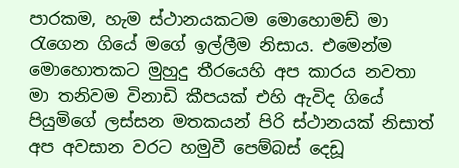පාරකම, හැම ස්ථානයකටම මොහොමඩ් මා රැගෙන ගියේ මගේ ඉල්ලීම නිසාය. එමෙන්ම මොහොතකට මුහුදු තීරයෙහි අප කාරය නවතා මා තනිවම විනාඩි කීපයක් එහි ඇවිද ගියේ පියුමිගේ ලස්සන මතකයන් පිරි ස්ථානයක් නිසාත් අප අවසාන වරට හමුවී පෙම්බස් දෙඩූ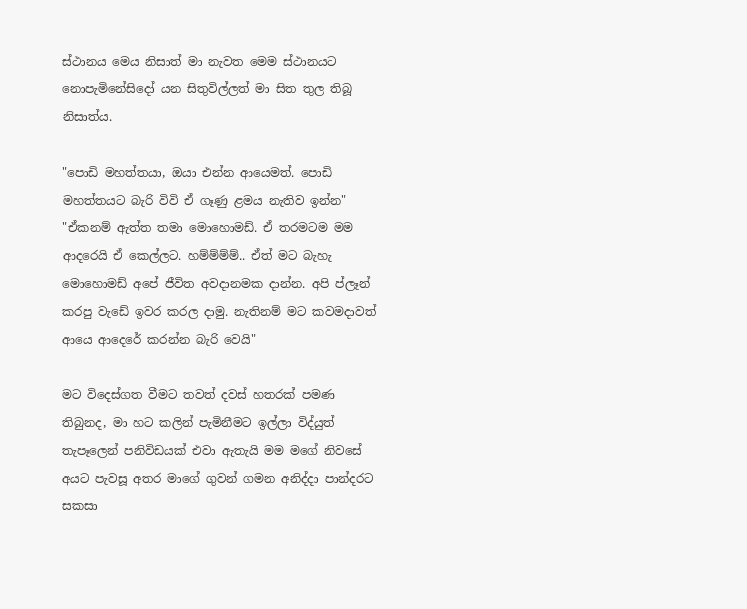ස්ථානය මෙය නිසාත් මා නැවත මෙම ස්ථානයට නොපැමිනේසිදෝ යන සිතුවිල්ලත් මා සිත තුල තිබූ නිසාත්ය.

"පොඩි මහත්තයා, ඔයා එන්න ආයෙමත්. පොඩි මහත්තයට බැරි විවි ඒ ගෑණු ළමය නැතිව ඉන්න"
"ඒකනම් ඇත්ත තමා මොහොමඩ්. ඒ තරමටම මම ආදරෙයි ඒ කෙල්ලට. හම්ම්ම්ම්.. ඒත් මට බැහැ මොහොමඩ් අපේ ජීවිත අවදානමක දාන්න. අපි ප්ලෑන් කරපු වැඩේ ඉවර කරල දාමු. නැතිනම් මට කවමදාවත් ආයෙ ආදෙරේ කරන්න බැරි වෙයි"

මට විදෙස්ගත වීමට තවත් දවස් හතරක් පමණ තිබුනද, මා හට කලින් පැමිනීමට ඉල්ලා විද්යුත් තැපෑලෙන් පනිවිඩයක් එවා ඇතැයි මම මගේ නිවසේ අයට පැවසූ අතර මාගේ ගුවන් ගමන අනිද්දා පාන්දරට සකසා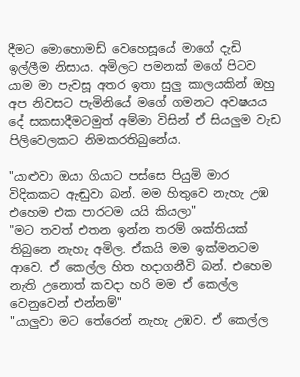දීමට මොහොමඩ් වෙහෙසූයේ මාගේ දැඩි ඉල්ලීම නිසාය. අමිලට පමනක් මගේ පිටව යාම මා පැවසූ අතර ඉතා සුලු කාලයකින් ඔහු අප නිවසට පැමිනියේ මගේ ගමනට අවෂයය දේ සකසාදීමටමුත් අම්මා විසින් ඒ සියලුම වැඩ පිලිවෙලකට නිමකරතිබුනේය.

"යාළුවා ඔයා ගියාට පස්සෙ පියුමි මාර විදිකකට ඇඬුවා බන්. මම හිතුවෙ නැහැ උඹ එහෙම එක පාරටම යයි කියලා"
"මට තවත් එතන ඉන්න තරම් ශක්තියක් තිබුනෙ නැහැ අමිල. ඒකයි මම ඉක්මනටම ආවෙ. ඒ කෙල්ල හිත හදාගනීවි බන්. එහෙම නැති උනොත් කවදා හරි මම ඒ කෙල්ල වෙනුවෙන් එන්නම්"
"යාලුවා මට තේරෙන් නැහැ උඹව. ඒ කෙල්ල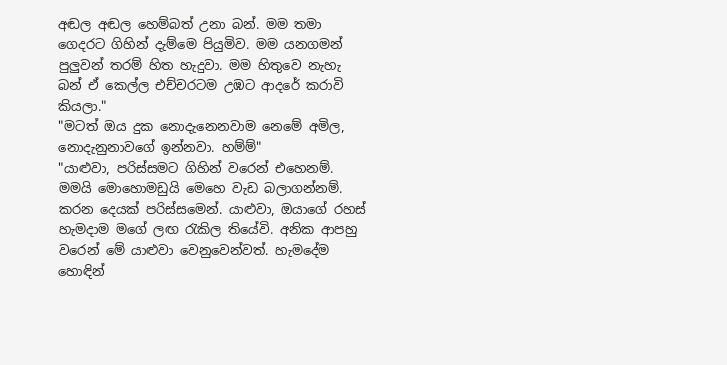අඬල අඬල හෙම්බත් උනා බන්. මම තමා ගෙදරට ගිහින් දැම්මෙ පියුමිව. මම යනගමන් පුලුවන් තරම් හිත හැදුවා. මම හිතුවෙ නැහැ බන් ඒ කෙල්ල එච්චරටම උඹට ආදරේ කරාවි කියලා."
"මටත් ඔය දුක නොදැනෙනවාම නෙමේ අමිල, නොදැනුනාවගේ ඉන්නවා. හම්ම්"
"යාළුවා, පරිස්සමට ගිහින් වරෙන් එහෙනම්. මමයි මොහොමඩුයි මෙහෙ වැඩ බලාගන්නම්. කරන දෙයක් පරිස්සමෙන්. යාළුවා, ඔයාගේ රහස් හැමදාම මගේ ලඟ රැකිල තියේවි. අනික ආපහු වරෙන් මේ යාළුවා වෙනුවෙන්වත්. හැමදේම හොඳින්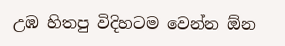උඹ හිතපු විදිහටම වෙන්න ඕන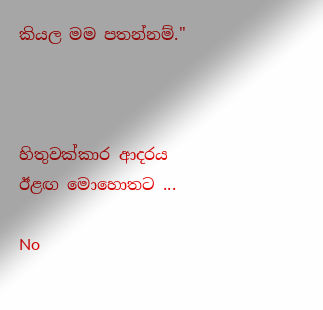කියල මම පතන්නම්."



හිතුවක්කාර ආදරය ඊළඟ මොහොතට ...

No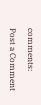comments:

Post a Comment